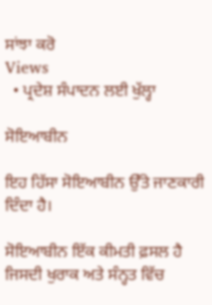ਸਾਂਝਾ ਕਰੋ
Views
  • ਪ੍ਰਦੇਸ਼ ਸੰਪਾਦਨ ਲਈ ਖੁੱਲ੍ਹਾ

ਸੋਇਆਬੀਨ

ਇਹ ਹਿੱਸਾ ਸੋਇਆਬੀਨ ਉੱਤੇ ਜਾਣਕਾਰੀ ਦਿੰਦਾ ਹੈ।

ਸੋਇਆਬੀਨ ਇੱਕ ਕੀਮਤੀ ਫ਼ਸਲ ਹੈ ਜਿਸਦੀ ਖੁਰਾਕ ਅਤੇ ਸੰਨ੍ਹਤ ਵਿੱਚ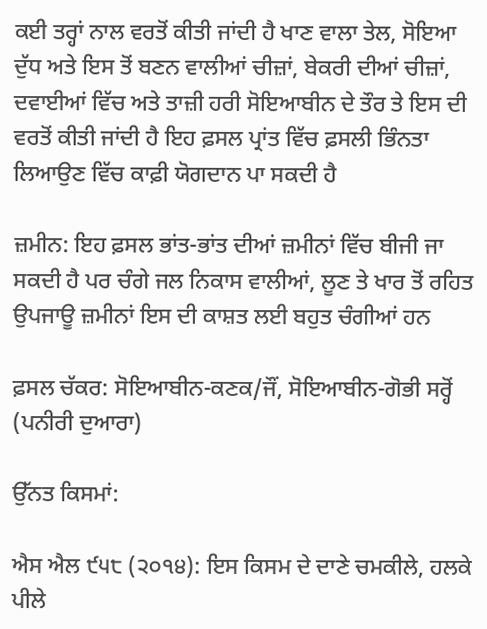ਕਈ ਤਰ੍ਹਾਂ ਨਾਲ ਵਰਤੋਂ ਕੀਤੀ ਜਾਂਦੀ ਹੈ ਖਾਣ ਵਾਲਾ ਤੇਲ, ਸੋਇਆ ਦੁੱਧ ਅਤੇ ਇਸ ਤੋਂ ਬਣਨ ਵਾਲੀਆਂ ਚੀਜ਼ਾਂ, ਬੇਕਰੀ ਦੀਆਂ ਚੀਜ਼ਾਂ, ਦਵਾਈਆਂ ਵਿੱਚ ਅਤੇ ਤਾਜ਼ੀ ਹਰੀ ਸੋਇਆਬੀਨ ਦੇ ਤੌਰ ਤੇ ਇਸ ਦੀ ਵਰਤੋਂ ਕੀਤੀ ਜਾਂਦੀ ਹੈ ਇਹ ਫ਼ਸਲ ਪ੍ਰਾਂਤ ਵਿੱਚ ਫ਼ਸਲੀ ਭਿੰਨਤਾ ਲਿਆਉਣ ਵਿੱਚ ਕਾਫ਼ੀ ਯੋਗਦਾਨ ਪਾ ਸਕਦੀ ਹੈ

ਜ਼ਮੀਨ: ਇਹ ਫ਼ਸਲ ਭਾਂਤ-ਭਾਂਤ ਦੀਆਂ ਜ਼ਮੀਨਾਂ ਵਿੱਚ ਬੀਜੀ ਜਾ ਸਕਦੀ ਹੈ ਪਰ ਚੰਗੇ ਜਲ ਨਿਕਾਸ ਵਾਲੀਆਂ, ਲੂਣ ਤੇ ਖਾਰ ਤੋਂ ਰਹਿਤ ਉਪਜਾਊ ਜ਼ਮੀਨਾਂ ਇਸ ਦੀ ਕਾਸ਼ਤ ਲਈ ਬਹੁਤ ਚੰਗੀਆਂ ਹਨ

ਫ਼ਸਲ ਚੱਕਰ: ਸੋਇਆਬੀਨ-ਕਣਕ/ਜੌਂ, ਸੋਇਆਬੀਨ-ਗੋਭੀ ਸਰ੍ਹੋਂ (ਪਨੀਰੀ ਦੁਆਰਾ)

ਉੱਨਤ ਕਿਸਮਾਂ:

ਐਸ ਐਲ ੯੫੮ (੨੦੧੪): ਇਸ ਕਿਸਮ ਦੇ ਦਾਣੇ ਚਮਕੀਲੇ, ਹਲਕੇ ਪੀਲੇ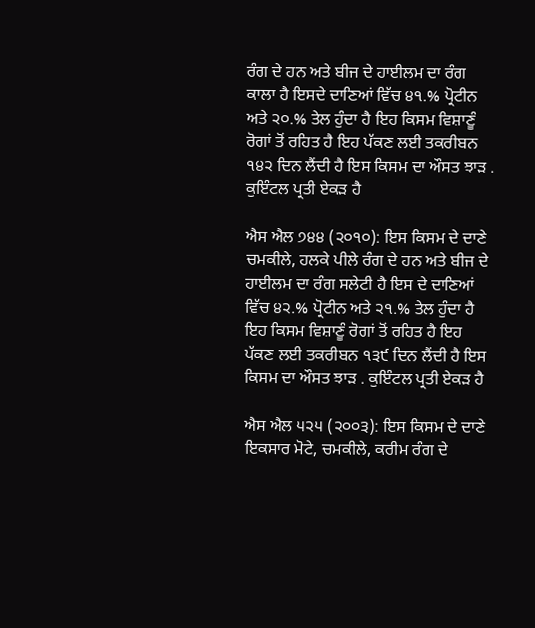ਰੰਗ ਦੇ ਹਨ ਅਤੇ ਬੀਜ ਦੇ ਹਾਈਲਮ ਦਾ ਰੰਗ ਕਾਲਾ ਹੈ ਇਸਦੇ ਦਾਣਿਆਂ ਵਿੱਚ ੪੧.% ਪ੍ਰੋਟੀਨ ਅਤੇ ੨੦.% ਤੇਲ ਹੁੰਦਾ ਹੈ ਇਹ ਕਿਸਮ ਵਿਸ਼ਾਣੂੰ ਰੋਗਾਂ ਤੋਂ ਰਹਿਤ ਹੈ ਇਹ ਪੱਕਣ ਲਈ ਤਕਰੀਬਨ ੧੪੨ ਦਿਨ ਲੈਂਦੀ ਹੈ ਇਸ ਕਿਸਮ ਦਾ ਔਸਤ ਝਾੜ . ਕੁਇੰਟਲ ਪ੍ਰਤੀ ਏਕੜ ਹੈ

ਐਸ ਐਲ ੭੪੪ (੨੦੧੦): ਇਸ ਕਿਸਮ ਦੇ ਦਾਣੇ ਚਮਕੀਲੇ, ਹਲਕੇ ਪੀਲੇ ਰੰਗ ਦੇ ਹਨ ਅਤੇ ਬੀਜ ਦੇ ਹਾਈਲਮ ਦਾ ਰੰਗ ਸਲੇਟੀ ਹੈ ਇਸ ਦੇ ਦਾਣਿਆਂ ਵਿੱਚ ੪੨.% ਪ੍ਰੋਟੀਨ ਅਤੇ ੨੧.% ਤੇਲ ਹੁੰਦਾ ਹੈ ਇਹ ਕਿਸਮ ਵਿਸ਼ਾਣੂੰ ਰੋਗਾਂ ਤੋਂ ਰਹਿਤ ਹੈ ਇਹ ਪੱਕਣ ਲਈ ਤਕਰੀਬਨ ੧੩੯ ਦਿਨ ਲੈਂਦੀ ਹੈ ਇਸ ਕਿਸਮ ਦਾ ਔਸਤ ਝਾੜ . ਕੁਇੰਟਲ ਪ੍ਰਤੀ ਏਕੜ ਹੈ

ਐਸ ਐਲ ੫੨੫ (੨੦੦੩): ਇਸ ਕਿਸਮ ਦੇ ਦਾਣੇ ਇਕਸਾਰ ਮੋਟੇ, ਚਮਕੀਲੇ, ਕਰੀਮ ਰੰਗ ਦੇ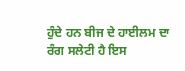ਹੁੰਦੇ ਹਨ ਬੀਜ ਦੇ ਹਾਈਲਮ ਦਾ ਰੰਗ ਸਲੇਟੀ ਹੈ ਇਸ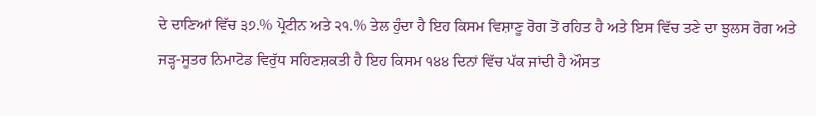ਦੇ ਦਾਣਿਆਂ ਵਿੱਚ ੩੭.% ਪ੍ਰੋਟੀਨ ਅਤੇ ੨੧.% ਤੇਲ ਹੁੰਦਾ ਹੈ ਇਹ ਕਿਸਮ ਵਿਸ਼ਾਣੂ ਰੋਗ ਤੋਂ ਰਹਿਤ ਹੈ ਅਤੇ ਇਸ ਵਿੱਚ ਤਣੇ ਦਾ ਝੁਲਸ ਰੋਗ ਅਤੇ ਜੜ੍ਹ-ਸੂਤਰ ਨਿਮਾਟੋਡ ਵਿਰੁੱਧ ਸਹਿਣਸ਼ਕਤੀ ਹੈ ਇਹ ਕਿਸਮ ੧੪੪ ਦਿਨਾਂ ਵਿੱਚ ਪੱਕ ਜਾਂਦੀ ਹੈ ਔਸਤ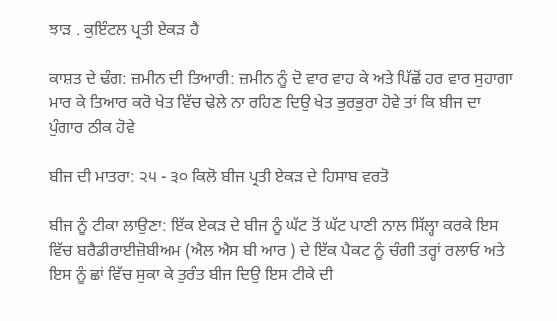ਝਾੜ . ਕੁਇੰਟਲ ਪ੍ਰਤੀ ਏਕੜ ਹੈ

ਕਾਸ਼ਤ ਦੇ ਢੰਗ: ਜ਼ਮੀਨ ਦੀ ਤਿਆਰੀ: ਜ਼ਮੀਨ ਨੂੰ ਦੋ ਵਾਰ ਵਾਹ ਕੇ ਅਤੇ ਪਿੱਛੋਂ ਹਰ ਵਾਰ ਸੁਹਾਗਾ ਮਾਰ ਕੇ ਤਿਆਰ ਕਰੋ ਖੇਤ ਵਿੱਚ ਢੇਲੇ ਨਾ ਰਹਿਣ ਦਿਉ ਖੇਤ ਭੁਰਭੁਰਾ ਹੋਵੇ ਤਾਂ ਕਿ ਬੀਜ ਦਾ ਪੁੰਗਾਰ ਠੀਕ ਹੋਵੇ

ਬੀਜ ਦੀ ਮਾਤਰਾ: ੨੫ - ੩੦ ਕਿਲੋ ਬੀਜ ਪ੍ਰਤੀ ਏਕੜ ਦੇ ਹਿਸਾਬ ਵਰਤੋ

ਬੀਜ ਨੂੰ ਟੀਕਾ ਲਾਉਣਾ: ਇੱਕ ਏਕੜ ਦੇ ਬੀਜ ਨੂੰ ਘੱਟ ਤੋਂ ਘੱਟ ਪਾਣੀ ਨਾਲ ਸਿੱਲ੍ਹਾ ਕਰਕੇ ਇਸ ਵਿੱਚ ਬਰੈਡੀਰਾਈਜ਼ੋਬੀਅਮ (ਐਲ ਐਸ ਬੀ ਆਰ ) ਦੇ ਇੱਕ ਪੈਕਟ ਨੂੰ ਚੰਗੀ ਤਰ੍ਹਾਂ ਰਲਾਓ ਅਤੇ ਇਸ ਨੂੰ ਛਾਂ ਵਿੱਚ ਸੁਕਾ ਕੇ ਤੁਰੰਤ ਬੀਜ ਦਿਉ ਇਸ ਟੀਕੇ ਦੀ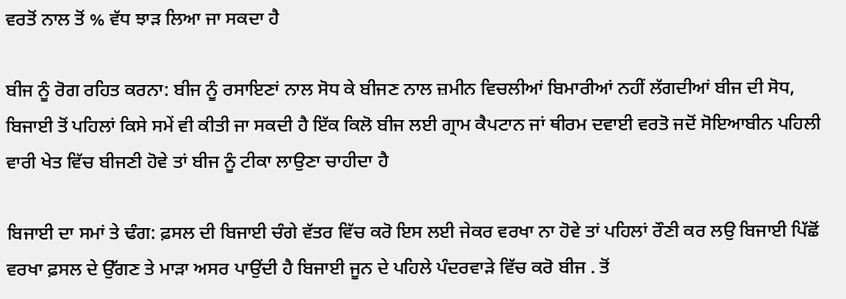ਵਰਤੋਂ ਨਾਲ ਤੋਂ % ਵੱਧ ਝਾੜ ਲਿਆ ਜਾ ਸਕਦਾ ਹੈ

ਬੀਜ ਨੂੰ ਰੋਗ ਰਹਿਤ ਕਰਨਾ: ਬੀਜ ਨੂੰ ਰਸਾਇਣਾਂ ਨਾਲ ਸੋਧ ਕੇ ਬੀਜਣ ਨਾਲ ਜ਼ਮੀਨ ਵਿਚਲੀਆਂ ਬਿਮਾਰੀਆਂ ਨਹੀਂ ਲੱਗਦੀਆਂ ਬੀਜ ਦੀ ਸੋਧ, ਬਿਜਾਈ ਤੋਂ ਪਹਿਲਾਂ ਕਿਸੇ ਸਮੇਂ ਵੀ ਕੀਤੀ ਜਾ ਸਕਦੀ ਹੈ ਇੱਕ ਕਿਲੋ ਬੀਜ ਲਈ ਗ੍ਰਾਮ ਕੈਪਟਾਨ ਜਾਂ ਥੀਰਮ ਦਵਾਈ ਵਰਤੋ ਜਦੋਂ ਸੋਇਆਬੀਨ ਪਹਿਲੀ ਵਾਰੀ ਖੇਤ ਵਿੱਚ ਬੀਜਣੀ ਹੋਵੇ ਤਾਂ ਬੀਜ ਨੂੰ ਟੀਕਾ ਲਾਉਣਾ ਚਾਹੀਦਾ ਹੈ

ਬਿਜਾਈ ਦਾ ਸਮਾਂ ਤੇ ਢੰਗ: ਫ਼ਸਲ ਦੀ ਬਿਜਾਈ ਚੰਗੇ ਵੱਤਰ ਵਿੱਚ ਕਰੋ ਇਸ ਲਈ ਜੇਕਰ ਵਰਖਾ ਨਾ ਹੋਵੇ ਤਾਂ ਪਹਿਲਾਂ ਰੌਣੀ ਕਰ ਲਉ ਬਿਜਾਈ ਪਿੱਛੋਂ ਵਰਖਾ ਫ਼ਸਲ ਦੇ ਉੱਗਣ ਤੇ ਮਾੜਾ ਅਸਰ ਪਾਉਂਦੀ ਹੈ ਬਿਜਾਈ ਜੂਨ ਦੇ ਪਹਿਲੇ ਪੰਦਰਵਾੜੇ ਵਿੱਚ ਕਰੋ ਬੀਜ . ਤੋਂ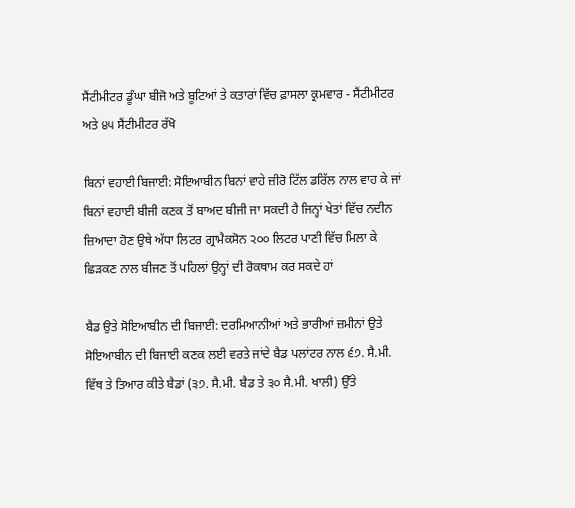ਸੈਂਟੀਮੀਟਰ ਡੂੰਘਾ ਬੀਜੋ ਅਤੇ ਬੂਟਿਆਂ ਤੇ ਕਤਾਰਾਂ ਵਿੱਚ ਫ਼ਾਸਲਾ ਕ੍ਰਮਵਾਰ - ਸੈਂਟੀਮੀਟਰ ਅਤੇ ੪੫ ਸੈਂਟੀਮੀਟਰ ਰੱਖੋ

ਬਿਨਾਂ ਵਹਾਈ ਬਿਜਾਈ: ਸੋਇਆਬੀਨ ਬਿਨਾਂ ਵਾਹੇ ਜ਼ੀਰੋ ਟਿੱਲ ਡਰਿੱਲ ਨਾਲ ਵਾਹ ਕੇ ਜਾਂ ਬਿਨਾਂ ਵਹਾਈ ਬੀਜੀ ਕਣਕ ਤੋਂ ਬਾਅਦ ਬੀਜੀ ਜਾ ਸਕਦੀ ਹੈ ਜਿਨ੍ਹਾਂ ਖੇਤਾਂ ਵਿੱਚ ਨਦੀਨ ਜ਼ਿਆਦਾ ਹੋਣ ਉਥੇ ਅੱਧਾ ਲਿਟਰ ਗ੍ਰਾਮੈਕਸੋਨ ੨੦੦ ਲਿਟਰ ਪਾਣੀ ਵਿੱਚ ਮਿਲਾ ਕੇ ਛਿੜਕਣ ਨਾਲ ਬੀਜਣ ਤੋਂ ਪਹਿਲਾਂ ਉਨ੍ਹਾਂ ਦੀ ਰੋਕਥਾਮ ਕਰ ਸਕਦੇ ਹਾਂ

ਬੈਡ ਉਤੇ ਸੋਇਆਬੀਨ ਦੀ ਬਿਜਾਈ: ਦਰਮਿਆਨੀਆਂ ਅਤੇ ਭਾਰੀਆਂ ਜ਼ਮੀਨਾਂ ਉਤੇ ਸੋਇਆਬੀਨ ਦੀ ਬਿਜਾਈ ਕਣਕ ਲਈ ਵਰਤੇ ਜਾਂਦੇ ਬੈਡ ਪਲਾਂਟਰ ਨਾਲ ੬੭. ਸੈ.ਮੀ. ਵਿੱਥ ਤੇ ਤਿਆਰ ਕੀਤੇ ਬੈਡਾਂ (੩੭. ਸੈ.ਮੀ. ਬੈਡ ਤੇ ੩੦ ਸੈ.ਮੀ. ਖਾਲੀ) ਉੱਤੇ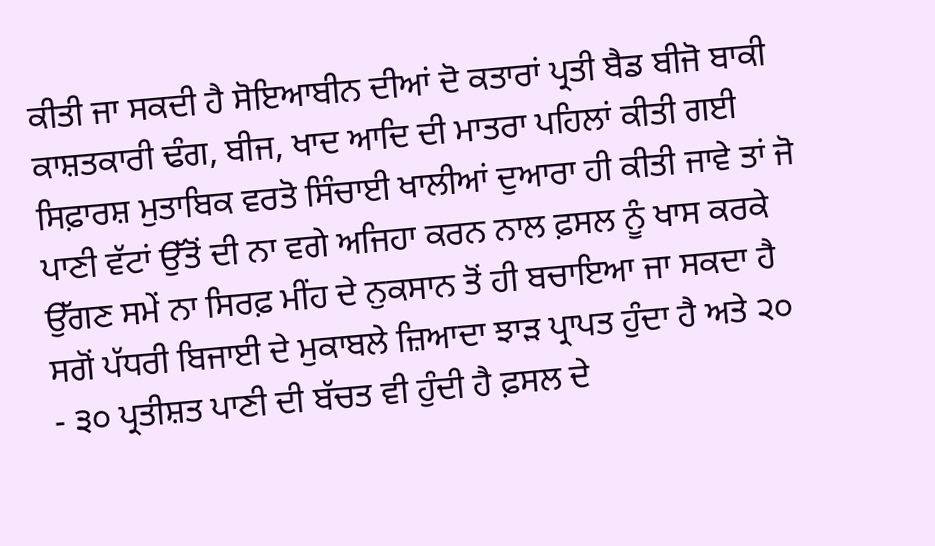ਕੀਤੀ ਜਾ ਸਕਦੀ ਹੈ ਸੋਇਆਬੀਨ ਦੀਆਂ ਦੋ ਕਤਾਰਾਂ ਪ੍ਰਤੀ ਬੈਡ ਬੀਜੋ ਬਾਕੀ ਕਾਸ਼ਤਕਾਰੀ ਢੰਗ, ਬੀਜ, ਖਾਦ ਆਦਿ ਦੀ ਮਾਤਰਾ ਪਹਿਲਾਂ ਕੀਤੀ ਗਈ ਸਿਫ਼ਾਰਸ਼ ਮੁਤਾਬਿਕ ਵਰਤੋ ਸਿੰਚਾਈ ਖਾਲੀਆਂ ਦੁਆਰਾ ਹੀ ਕੀਤੀ ਜਾਵੇ ਤਾਂ ਜੋ ਪਾਣੀ ਵੱਟਾਂ ਉੱਤੋਂ ਦੀ ਨਾ ਵਗੇ ਅਜਿਹਾ ਕਰਨ ਨਾਲ ਫ਼ਸਲ ਨੂੰ ਖਾਸ ਕਰਕੇ ਉੱਗਣ ਸਮੇਂ ਨਾ ਸਿਰਫ਼ ਮੀਂਹ ਦੇ ਨੁਕਸਾਨ ਤੋਂ ਹੀ ਬਚਾਇਆ ਜਾ ਸਕਦਾ ਹੈ ਸਗੋਂ ਪੱਧਰੀ ਬਿਜਾਈ ਦੇ ਮੁਕਾਬਲੇ ਜ਼ਿਆਦਾ ਝਾੜ ਪ੍ਰਾਪਤ ਹੁੰਦਾ ਹੈ ਅਤੇ ੨੦ - ੩੦ ਪ੍ਰਤੀਸ਼ਤ ਪਾਣੀ ਦੀ ਬੱਚਤ ਵੀ ਹੁੰਦੀ ਹੈ ਫ਼ਸਲ ਦੇ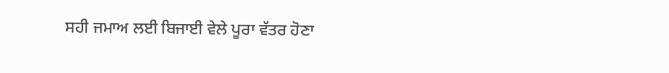ਸਹੀ ਜਮਾਅ ਲਈ ਬਿਜਾਈ ਵੇਲੇ ਪੂਰਾ ਵੱਤਰ ਹੋਣਾ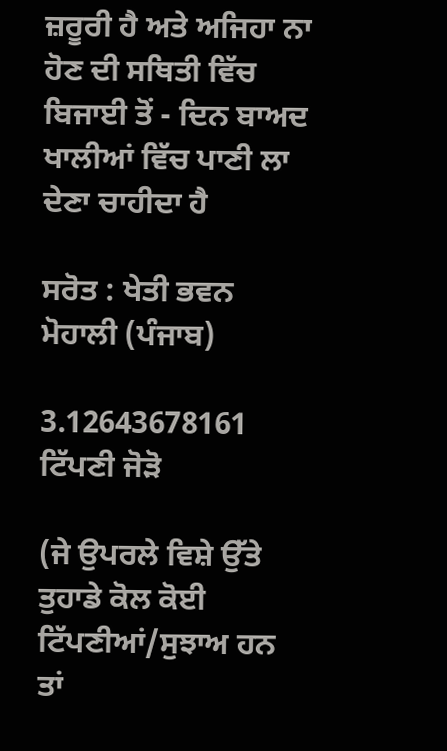ਜ਼ਰੂਰੀ ਹੈ ਅਤੇ ਅਜਿਹਾ ਨਾ ਹੋਣ ਦੀ ਸਥਿਤੀ ਵਿੱਚ ਬਿਜਾਈ ਤੋਂ - ਦਿਨ ਬਾਅਦ ਖਾਲੀਆਂ ਵਿੱਚ ਪਾਣੀ ਲਾ ਦੇਣਾ ਚਾਹੀਦਾ ਹੈ

ਸਰੋਤ : ਖੇਤੀ ਭਵਨ ਮੋਹਾਲੀ (ਪੰਜਾਬ)

3.12643678161
ਟਿੱਪਣੀ ਜੋੜੋ

(ਜੇ ਉਪਰਲੇ ਵਿਸ਼ੇ ਉੱਤੇ ਤੁਹਾਡੇ ਕੋਲ ਕੋਈ ਟਿੱਪਣੀਆਂ/ਸੁਝਾਅ ਹਨ ਤਾਂ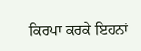ਕਿਰਪਾ ਕਰਕੇ ਇਹਨਾਂ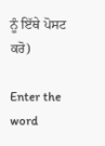ਨੂੰ ਇੱਥੇ ਪੋਸਟ ਕਰੋ)

Enter the word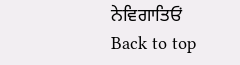ਨੇਵਿਗਾਤਿਓਂ
Back to top